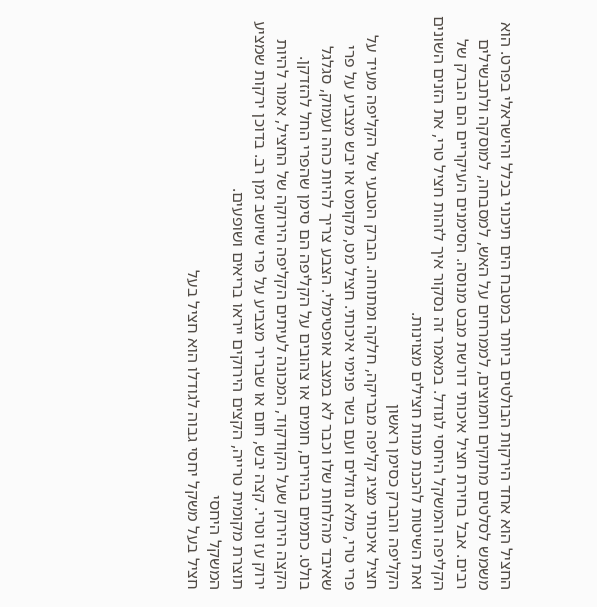החציל הוא אחד הירקות הבולטים ביותר במטבח הים תיכוני בכלל והישראלי בפרט. הוא משמש לסלטים מתוקים וחמוצים, לממרחים על האש, למסבחה, למוסקה ולתבשילים רבים. אבל בחירת חציל איכותי דורשת מבט מנוסה. הסימנים העיקריים הם הברק של הקליפה והמשקל היחסי לגודל. במאמר זה נסקור איך לזהות חציל טרי, את הזנים השונים ואת השיטות להכנת מנות חצילים מצוינות.
הקליפה והברק כסימן ראשון
חציל איכותי מציג קליפה מבריקה, חלקה ומתוחה. הברק הטבעי של הקליפה מעיד על פרי טרי, מלא נוזלים ועם בשר פנימי איכותי. חציל מט, מקומט או יבש מצביע על פרי שאיבד מהלחות שלו וכבר לא במצב אופטימלי. הצבע צריך להיות כהה ועמוק, סגלגל בולט. כתמים בהירים, חומים או צהובים על הקליפה הם סימן שהפרי החל להזדקן.
הקצה הירוק שעל הקודקוד, המכונה לעיתים הקליפה הירוקה של החציל, אמור להיות ירוק עז וטרי. קצה יבש, חום או שבריר מצביע על פרי שיושב זמן רב. בדוכן ירקות שמציע תוצרת מקומית טרייה, הקצים הירוקים ייראו בריאים ושופעים.
המשקל היחסי
חציל בעל משקל יחסי גבוה לגודלו הוא חציל בעל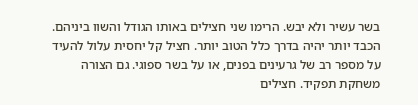בשר עשיר ולא יבש. הרימו שני חצילים באותו הגודל והשוו ביניהם. הכבד יותר יהיה בדרך כלל הטוב יותר. חציל קל יחסית עלול להעיד על מספר רב של גרעינים בפנים, או על בשר ספוגי. גם הצורה משחקת תפקיד. חצילים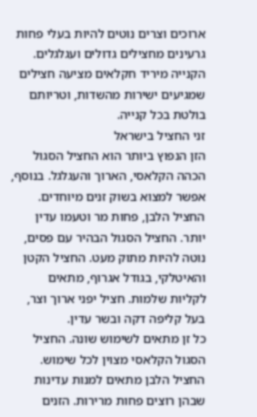ארוכים וצרים נוטים להיות בעלי פחות גרעינים מחצילים גדולים ועגלגלים.
הקנייה מיריד חקלאים מציעה חצילים שמגיעים ישירות מהשדות, וטריותם בולטת בכל קנייה.
זני החציל בישראל
הזן הנפוץ ביותר הוא החציל הסגול הכהה הקלאסי, הארוך והעגלגל. בנוסף, אפשר למצוא בשוק זנים מיוחדים. החציל הלבן, פחות מר וטעמו עדין יותר. החציל הסגול הבהיר עם פסים, נוטה להיות מתוק מעט. החציל הקטן והאיטלקי, בגודל אגרוף, מתאים לקליות שלמות. חציל יפני ארוך וצר, בעל קליפה דקה ובשר עדין.
כל זן מתאים לשימוש שונה. החציל הסגול הקלאסי מצוין לכל שימוש. החציל הלבן מתאים למנות עדינות שבהן רוצים פחות מרירות. הזנים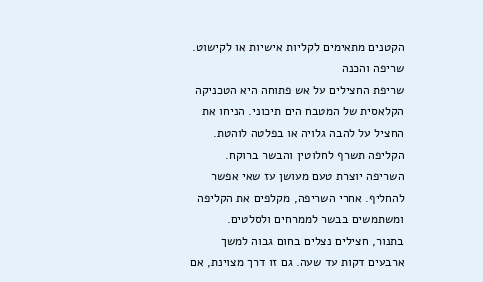הקטנים מתאימים לקליות אישיות או לקישוט.
שריפה והכנה
שריפת החצילים על אש פתוחה היא הטכניקה הקלאסית של המטבח הים תיכוני. הניחו את החציל על להבה גלויה או בפלטה לוהטת. הקליפה תשרף לחלוטין והבשר ברוקח. השריפה יוצרת טעם מעושן עז שאי אפשר להחליף. אחרי השריפה, מקלפים את הקליפה ומשתמשים בבשר לממרחים ולסלטים.
בתנור, חצילים נצלים בחום גבוה למשך ארבעים דקות עד שעה. גם זו דרך מצוינת, אם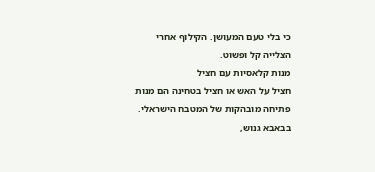כי בלי טעם המעושן. הקילוף אחרי הצלייה קל ופשוט.
מנות קלאסיות עם חציל
חציל על האש או חציל בטחינה הם מנות פתיחה מובהקות של המטבח הישראלי. בבאבא גנוש,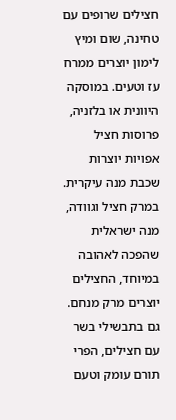חצילים שרופים עם טחינה, שום ומיץ לימון יוצרים ממרח עז וטעים. במוסקה היוונית או בלזניה, פרוסות חציל אפויות יוצרות שכבת מנה עיקרית. במרק חציל וגוודה, מנה ישראלית שהפכה לאהובה במיוחד, החצילים יוצרים מרק מנחם.
גם בתבשילי בשר עם חצילים, הפרי תורם עומק וטעם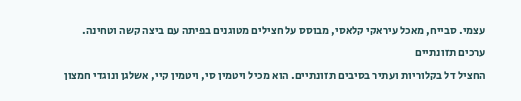עצמי. סבייח, מאכל עיראקי קלאסי, מבוסס על חצילים מטוגנים בפיתה עם ביצה קשה וטחינה.
ערכים תזונתיים
החציל דל בקלוריות ועתיר בסיבים תזונתיים. הוא מכיל ויטמין סי, ויטמין קיי, אשלגן ונוגדי חמצון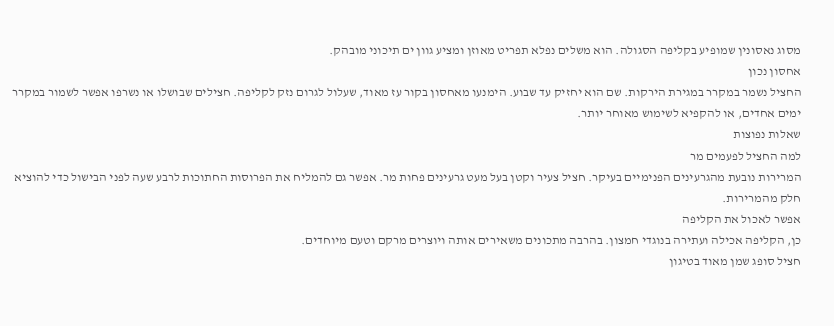מסוג נאסונין שמופיע בקליפה הסגולה. הוא משלים נפלא תפריט מאוזן ומציע גוון ים תיכוני מובהק.
אחסון נכון
החציל נשמר במקרר במגירת הירקות. שם הוא יחזיק עד שבוע. הימנעו מאחסון בקור עז מאוד, שעלול לגרום נזק לקליפה. חצילים שבושלו או נשרפו אפשר לשמור במקרר ימים אחדים, או להקפיא לשימוש מאוחר יותר.
שאלות נפוצות
למה החציל לפעמים מר
המרירות נובעת מהגרעינים הפנימיים בעיקר. חציל צעיר וקטן בעל מעט גרעינים פחות מר. אפשר גם להמליח את הפרוסות החתוכות לרבע שעה לפני הבישול כדי להוציא חלק מהמרירות.
אפשר לאכול את הקליפה
כן, הקליפה אכילה ועתירה בנוגדי חמצון. בהרבה מתכונים משאירים אותה ויוצרים מרקם וטעם מיוחדים.
חציל סופג שמן מאוד בטיגון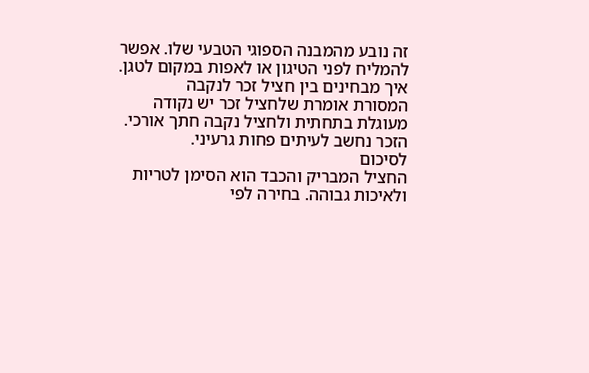זה נובע מהמבנה הספוגי הטבעי שלו. אפשר להמליח לפני הטיגון או לאפות במקום לטגן.
איך מבחינים בין חציל זכר לנקבה
המסורת אומרת שלחציל זכר יש נקודה מעוגלת בתחתית ולחציל נקבה חתך אורכי. הזכר נחשב לעיתים פחות גרעיני.
לסיכום
החציל המבריק והכבד הוא הסימן לטריות ולאיכות גבוהה. בחירה לפי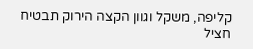קליפה, משקל וגוון הקצה הירוק תבטיח חציל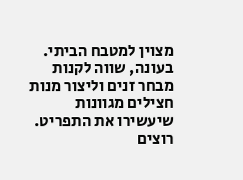מצוין למטבח הביתי. בעונה, שווה לקנות מבחר זנים וליצור מנות חצילים מגוונות שיעשירו את התפריט.
רוצים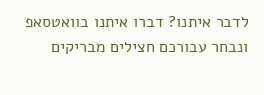לדבר איתנו? דברו איתנו בוואטסאפ ונבחר עבורכם חצילים מבריקים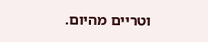וטריים מהיום.